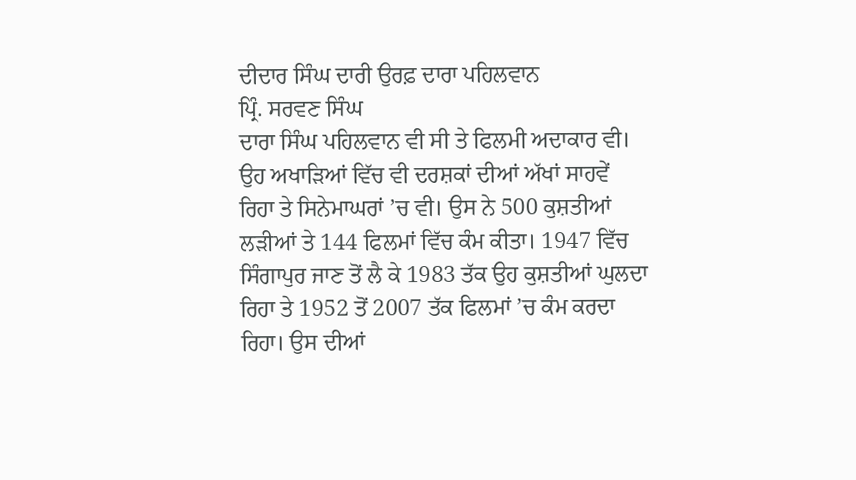ਦੀਦਾਰ ਸਿੰਘ ਦਾਰੀ ਉਰਫ਼ ਦਾਰਾ ਪਹਿਲਵਾਨ
ਪ੍ਰਿੰ. ਸਰਵਣ ਸਿੰਘ
ਦਾਰਾ ਸਿੰਘ ਪਹਿਲਵਾਨ ਵੀ ਸੀ ਤੇ ਫਿਲਮੀ ਅਦਾਕਾਰ ਵੀ। ਉਹ ਅਖਾੜਿਆਂ ਵਿੱਚ ਵੀ ਦਰਸ਼ਕਾਂ ਦੀਆਂ ਅੱਖਾਂ ਸਾਹਵੇਂ ਰਿਹਾ ਤੇ ਸਿਨੇਮਾਘਰਾਂ ’ਚ ਵੀ। ਉਸ ਨੇ 500 ਕੁਸ਼ਤੀਆਂ ਲੜੀਆਂ ਤੇ 144 ਫਿਲਮਾਂ ਵਿੱਚ ਕੰਮ ਕੀਤਾ। 1947 ਵਿੱਚ ਸਿੰਗਾਪੁਰ ਜਾਣ ਤੋਂ ਲੈ ਕੇ 1983 ਤੱਕ ਉਹ ਕੁਸ਼ਤੀਆਂ ਘੁਲਦਾ ਰਿਹਾ ਤੇ 1952 ਤੋਂ 2007 ਤੱਕ ਫਿਲਮਾਂ ’ਚ ਕੰਮ ਕਰਦਾ ਰਿਹਾ। ਉਸ ਦੀਆਂ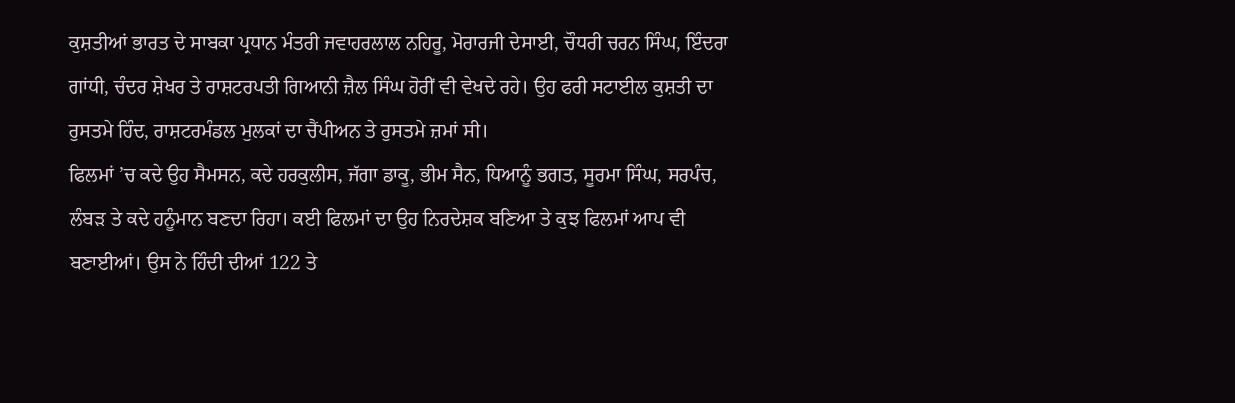ਕੁਸ਼ਤੀਆਂ ਭਾਰਤ ਦੇ ਸਾਬਕਾ ਪ੍ਰਧਾਨ ਮੰਤਰੀ ਜਵਾਹਰਲਾਲ ਨਹਿਰੂ, ਮੋਰਾਰਜੀ ਦੇਸਾਈ, ਚੌਧਰੀ ਚਰਨ ਸਿੰਘ, ਇੰਦਰਾ ਗਾਂਧੀ, ਚੰਦਰ ਸ਼ੇਖਰ ਤੇ ਰਾਸ਼ਟਰਪਤੀ ਗਿਆਨੀ ਜ਼ੈਲ ਸਿੰਘ ਹੋਰੀਂ ਵੀ ਵੇਖਦੇ ਰਹੇ। ਉਹ ਫਰੀ ਸਟਾਈਲ ਕੁਸ਼ਤੀ ਦਾ ਰੁਸਤਮੇ ਹਿੰਦ, ਰਾਸ਼ਟਰਮੰਡਲ ਮੁਲਕਾਂ ਦਾ ਚੈਂਪੀਅਨ ਤੇ ਰੁਸਤਮੇ ਜ਼ਮਾਂ ਸੀ।
ਫਿਲਮਾਂ ’ਚ ਕਦੇ ਉਹ ਸੈਮਸਨ, ਕਦੇ ਹਰਕੁਲੀਸ, ਜੱਗਾ ਡਾਕੂ, ਭੀਮ ਸੈਨ, ਧਿਆਨੂੰ ਭਗਤ, ਸੂਰਮਾ ਸਿੰਘ, ਸਰਪੰਚ, ਲੰਬੜ ਤੇ ਕਦੇ ਹਨੂੰਮਾਨ ਬਣਦਾ ਰਿਹਾ। ਕਈ ਫਿਲਮਾਂ ਦਾ ਉਹ ਨਿਰਦੇਸ਼ਕ ਬਣਿਆ ਤੇ ਕੁਝ ਫਿਲਮਾਂ ਆਪ ਵੀ ਬਣਾਈਆਂ। ਉਸ ਨੇ ਹਿੰਦੀ ਦੀਆਂ 122 ਤੇ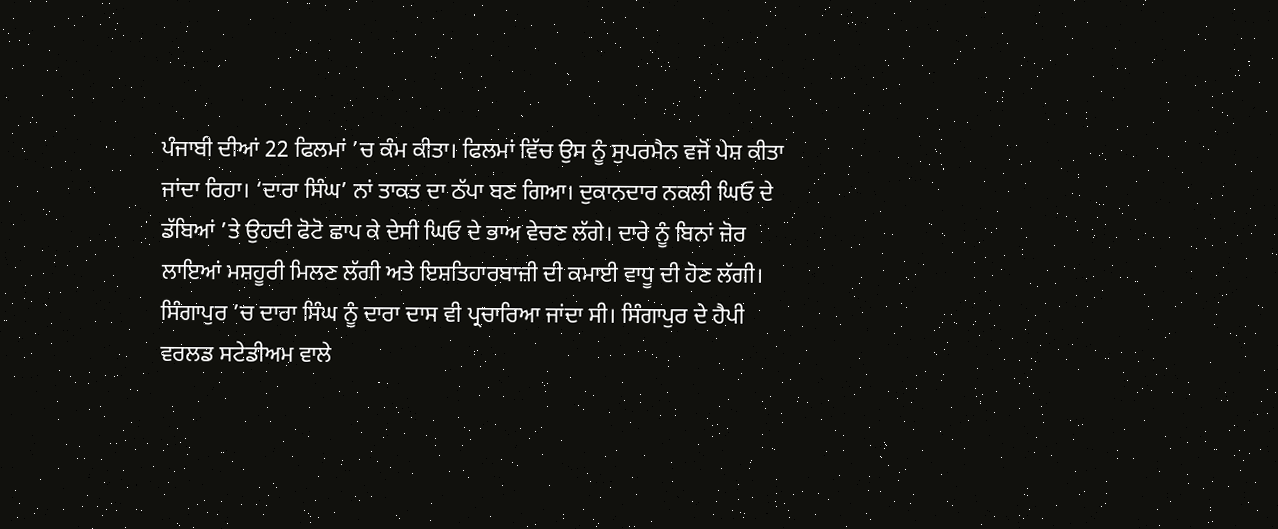ਪੰਜਾਬੀ ਦੀਆਂ 22 ਫਿਲਮਾਂ ’ਚ ਕੰਮ ਕੀਤਾ। ਫਿਲਮਾਂ ਵਿੱਚ ਉਸ ਨੂੰ ਸੁਪਰਮੈਨ ਵਜੋਂ ਪੇਸ਼ ਕੀਤਾ ਜਾਂਦਾ ਰਿਹਾ। ‘ਦਾਰਾ ਸਿੰਘ’ ਨਾਂ ਤਾਕਤ ਦਾ ਠੱਪਾ ਬਣ ਗਿਆ। ਦੁਕਾਨਦਾਰ ਨਕਲੀ ਘਿਓ ਦੇ ਡੱਬਿਆਂ ’ਤੇ ਉਹਦੀ ਫੋਟੋ ਛਾਪ ਕੇ ਦੇਸੀ ਘਿਓ ਦੇ ਭਾਅ ਵੇਚਣ ਲੱਗੇ। ਦਾਰੇ ਨੂੰ ਬਿਨਾਂ ਜ਼ੋਰ ਲਾਇਆਂ ਮਸ਼ਹੂਰੀ ਮਿਲਣ ਲੱਗੀ ਅਤੇ ਇਸ਼ਤਿਹਾਰਬਾਜ਼ੀ ਦੀ ਕਮਾਈ ਵਾਧੂ ਦੀ ਹੋਣ ਲੱਗੀ।
ਸਿੰਗਾਪੁਰ ’ਚ ਦਾਰਾ ਸਿੰਘ ਨੂੰ ਦਾਰਾ ਦਾਸ ਵੀ ਪ੍ਰਚਾਰਿਆ ਜਾਂਦਾ ਸੀ। ਸਿੰਗਾਪੁਰ ਦੇ ਹੈਪੀ ਵਰਲਡ ਸਟੇਡੀਅਮ ਵਾਲੇ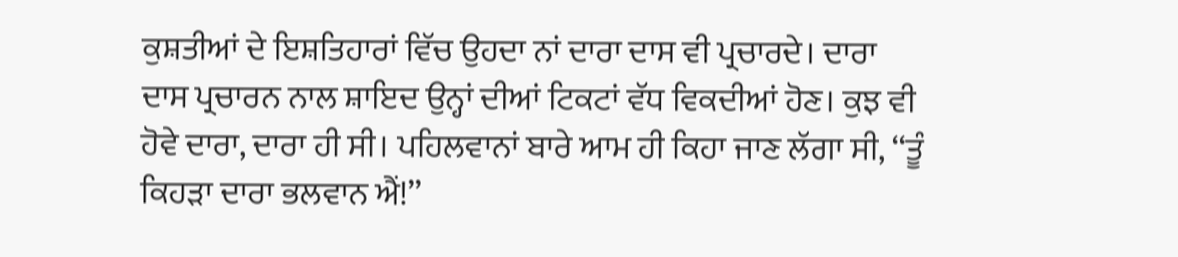ਕੁਸ਼ਤੀਆਂ ਦੇ ਇਸ਼ਤਿਹਾਰਾਂ ਵਿੱਚ ਉਹਦਾ ਨਾਂ ਦਾਰਾ ਦਾਸ ਵੀ ਪ੍ਰਚਾਰਦੇ। ਦਾਰਾ ਦਾਸ ਪ੍ਰਚਾਰਨ ਨਾਲ ਸ਼ਾਇਦ ਉਨ੍ਹਾਂ ਦੀਆਂ ਟਿਕਟਾਂ ਵੱਧ ਵਿਕਦੀਆਂ ਹੋਣ। ਕੁਝ ਵੀ ਹੋਵੇ ਦਾਰਾ, ਦਾਰਾ ਹੀ ਸੀ। ਪਹਿਲਵਾਨਾਂ ਬਾਰੇ ਆਮ ਹੀ ਕਿਹਾ ਜਾਣ ਲੱਗਾ ਸੀ, ‘‘ਤੂੰ ਕਿਹੜਾ ਦਾਰਾ ਭਲਵਾਨ ਐਂ!’’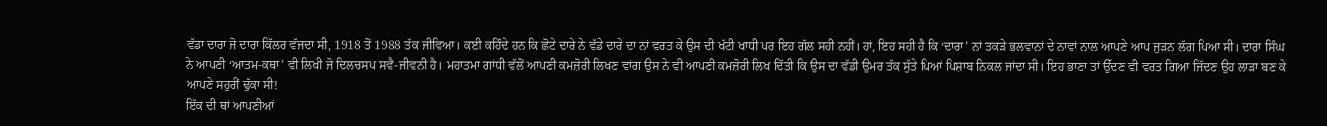ਵੱਡਾ ਦਾਰਾ ਜੋ ਦਾਰਾ ਕਿੱਲਰ ਵੱਜਦਾ ਸੀ, 1918 ਤੋਂ 1988 ਤੱਕ ਜੀਵਿਆ। ਕਈ ਕਹਿੰਦੇ ਹਨ ਕਿ ਛੋਟੇ ਦਾਰੇ ਨੇ ਵੱਡੇ ਦਾਰੇ ਦਾ ਨਾਂ ਵਰਤ ਕੇ ਉਸ ਦੀ ਖੱਟੀ ਖਾਧੀ ਪਰ ਇਹ ਗੱਲ ਸਹੀ ਨਹੀਂ। ਹਾਂ, ਇਹ ਸਹੀ ਹੈ ਕਿ ‘ਦਾਰਾ’ ਨਾਂ ਤਕੜੇ ਭਲਵਾਨਾਂ ਦੇ ਨਾਵਾਂ ਨਾਲ ਆਪਣੇ ਆਪ ਜੁੜਨ ਲੱਗ ਪਿਆ ਸੀ। ਦਾਰਾ ਸਿੰਘ ਨੇ ਆਪਣੀ ‘ਆਤਮ-ਕਥਾ’ ਵੀ ਲਿਖੀ ਜੋ ਦਿਲਚਸਪ ਸਵੈ-ਜੀਵਨੀ ਹੈ। ਮਹਾਤਮਾ ਗਾਂਧੀ ਵੱਲੋਂ ਆਪਣੀ ਕਮਜ਼ੋਰੀ ਲਿਖਣ ਵਾਂਗ ਉਸ ਨੇ ਵੀ ਆਪਣੀ ਕਮਜ਼ੋਰੀ ਲਿਖ ਦਿੱਤੀ ਕਿ ਉਸ ਦਾ ਵੱਡੀ ਉਮਰ ਤੱਕ ਸੁੱਤੇ ਪਿਆਂ ਪਿਸ਼ਾਬ ਨਿਕਲ ਜਾਂਦਾ ਸੀ। ਇਹ ਭਾਣਾ ਤਾਂ ਉੱਦਣ ਵੀ ਵਰਤ ਗਿਆ ਜਿੱਦਣ ਉਹ ਲਾੜਾ ਬਣ ਕੇ ਆਪਣੇ ਸਹੁਰੀਂ ਢੁੱਕਾ ਸੀ!
ਇੱਕ ਦੀ ਥਾਂ ਆਪਣੀਆਂ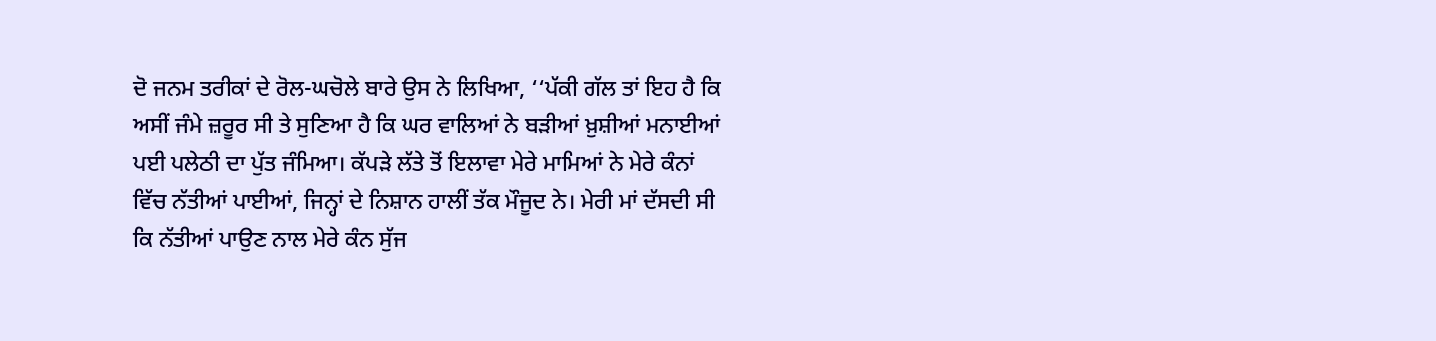ਦੋ ਜਨਮ ਤਰੀਕਾਂ ਦੇ ਰੋਲ-ਘਚੋਲੇ ਬਾਰੇ ਉਸ ਨੇ ਲਿਖਿਆ, ‘‘ਪੱਕੀ ਗੱਲ ਤਾਂ ਇਹ ਹੈ ਕਿ ਅਸੀਂ ਜੰਮੇ ਜ਼ਰੂਰ ਸੀ ਤੇ ਸੁਣਿਆ ਹੈ ਕਿ ਘਰ ਵਾਲਿਆਂ ਨੇ ਬੜੀਆਂ ਖ਼ੁਸ਼ੀਆਂ ਮਨਾਈਆਂ ਪਈ ਪਲੇਠੀ ਦਾ ਪੁੱਤ ਜੰਮਿਆ। ਕੱਪੜੇ ਲੱਤੇ ਤੋਂ ਇਲਾਵਾ ਮੇਰੇ ਮਾਮਿਆਂ ਨੇ ਮੇਰੇ ਕੰਨਾਂ ਵਿੱਚ ਨੱਤੀਆਂ ਪਾਈਆਂ, ਜਿਨ੍ਹਾਂ ਦੇ ਨਿਸ਼ਾਨ ਹਾਲੀਂ ਤੱਕ ਮੌਜੂਦ ਨੇ। ਮੇਰੀ ਮਾਂ ਦੱਸਦੀ ਸੀ ਕਿ ਨੱਤੀਆਂ ਪਾਉਣ ਨਾਲ ਮੇਰੇ ਕੰਨ ਸੁੱਜ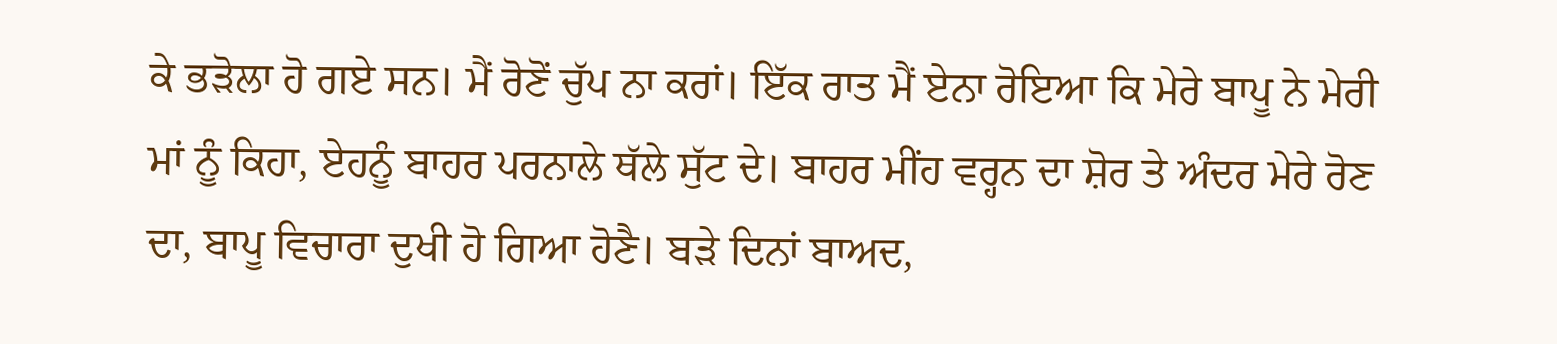ਕੇ ਭੜੋਲਾ ਹੋ ਗਏ ਸਨ। ਮੈਂ ਰੋਣੋਂ ਚੁੱਪ ਨਾ ਕਰਾਂ। ਇੱਕ ਰਾਤ ਮੈਂ ਏਨਾ ਰੋਇਆ ਕਿ ਮੇਰੇ ਬਾਪੂ ਨੇ ਮੇਰੀ ਮਾਂ ਨੂੰ ਕਿਹਾ, ਏਹਨੂੰ ਬਾਹਰ ਪਰਨਾਲੇ ਥੱਲੇ ਸੁੱਟ ਦੇ। ਬਾਹਰ ਮੀਂਹ ਵਰ੍ਹਨ ਦਾ ਸ਼ੋਰ ਤੇ ਅੰਦਰ ਮੇਰੇ ਰੋਣ ਦਾ, ਬਾਪੂ ਵਿਚਾਰਾ ਦੁਖੀ ਹੋ ਗਿਆ ਹੋਣੈ। ਬੜੇ ਦਿਨਾਂ ਬਾਅਦ,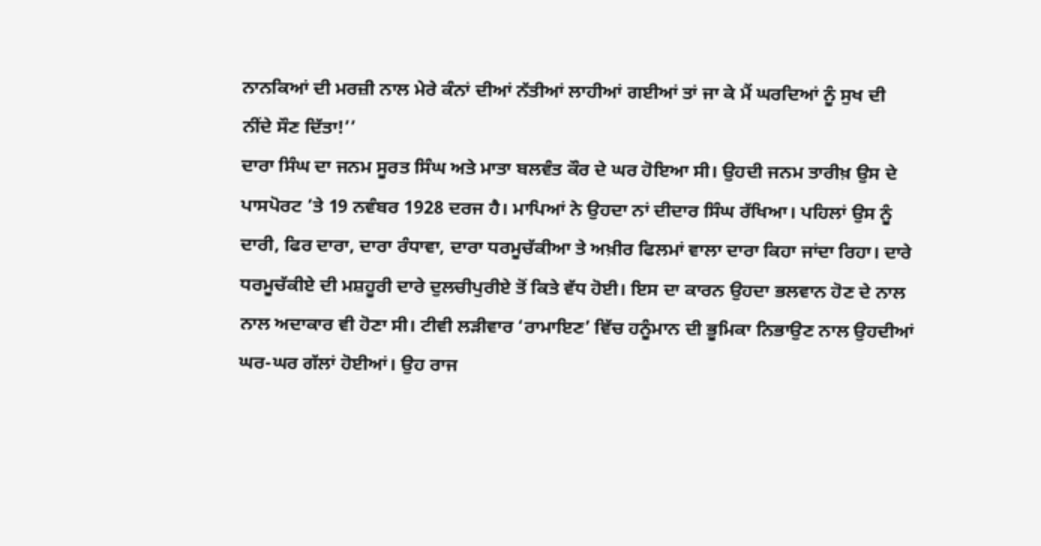ਨਾਨਕਿਆਂ ਦੀ ਮਰਜ਼ੀ ਨਾਲ ਮੇਰੇ ਕੰਨਾਂ ਦੀਆਂ ਨੱਤੀਆਂ ਲਾਹੀਆਂ ਗਈਆਂ ਤਾਂ ਜਾ ਕੇ ਮੈਂ ਘਰਦਿਆਂ ਨੂੰ ਸੁਖ ਦੀ ਨੀਂਦੇ ਸੌਣ ਦਿੱਤਾ!’’
ਦਾਰਾ ਸਿੰਘ ਦਾ ਜਨਮ ਸੂਰਤ ਸਿੰਘ ਅਤੇ ਮਾਤਾ ਬਲਵੰਤ ਕੌਰ ਦੇ ਘਰ ਹੋਇਆ ਸੀ। ਉਹਦੀ ਜਨਮ ਤਾਰੀਖ਼ ਉਸ ਦੇ ਪਾਸਪੋਰਟ ’ਤੇ 19 ਨਵੰਬਰ 1928 ਦਰਜ ਹੈ। ਮਾਪਿਆਂ ਨੇ ਉਹਦਾ ਨਾਂ ਦੀਦਾਰ ਸਿੰਘ ਰੱਖਿਆ। ਪਹਿਲਾਂ ਉਸ ਨੂੰ ਦਾਰੀ, ਫਿਰ ਦਾਰਾ, ਦਾਰਾ ਰੰਧਾਵਾ, ਦਾਰਾ ਧਰਮੂਚੱਕੀਆ ਤੇ ਅਖ਼ੀਰ ਫਿਲਮਾਂ ਵਾਲਾ ਦਾਰਾ ਕਿਹਾ ਜਾਂਦਾ ਰਿਹਾ। ਦਾਰੇ ਧਰਮੂਚੱਕੀਏ ਦੀ ਮਸ਼ਹੂਰੀ ਦਾਰੇ ਦੁਲਚੀਪੁਰੀਏ ਤੋਂ ਕਿਤੇ ਵੱਧ ਹੋਈ। ਇਸ ਦਾ ਕਾਰਨ ਉਹਦਾ ਭਲਵਾਨ ਹੋਣ ਦੇ ਨਾਲ ਨਾਲ ਅਦਾਕਾਰ ਵੀ ਹੋਣਾ ਸੀ। ਟੀਵੀ ਲੜੀਵਾਰ ‘ਰਾਮਾਇਣ’ ਵਿੱਚ ਹਨੂੰਮਾਨ ਦੀ ਭੂਮਿਕਾ ਨਿਭਾਉਣ ਨਾਲ ਉਹਦੀਆਂ ਘਰ-ਘਰ ਗੱਲਾਂ ਹੋਈਆਂ। ਉਹ ਰਾਜ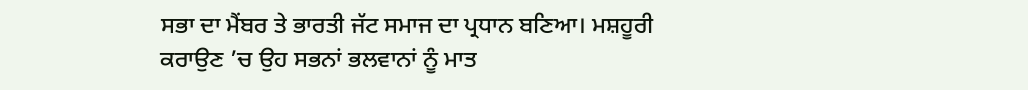ਸਭਾ ਦਾ ਮੈਂਬਰ ਤੇ ਭਾਰਤੀ ਜੱਟ ਸਮਾਜ ਦਾ ਪ੍ਰਧਾਨ ਬਣਿਆ। ਮਸ਼ਹੂਰੀ ਕਰਾਉਣ ’ਚ ਉਹ ਸਭਨਾਂ ਭਲਵਾਨਾਂ ਨੂੰ ਮਾਤ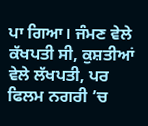ਪਾ ਗਿਆ। ਜੰਮਣ ਵੇਲੇ ਕੱਖਪਤੀ ਸੀ, ਕੁਸ਼ਤੀਆਂ ਵੇਲੇ ਲੱਖਪਤੀ, ਪਰ ਫਿਲਮ ਨਗਰੀ ’ਚ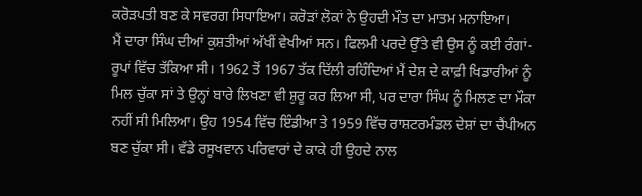ਕਰੋੜਪਤੀ ਬਣ ਕੇ ਸਵਰਗ ਸਿਧਾਇਆ। ਕਰੋੜਾਂ ਲੋਕਾਂ ਨੇ ਉਹਦੀ ਮੌਤ ਦਾ ਮਾਤਮ ਮਨਾਇਆ।
ਮੈਂ ਦਾਰਾ ਸਿੰਘ ਦੀਆਂ ਕੁਸ਼ਤੀਆਂ ਅੱਖੀਂ ਵੇਖੀਆਂ ਸਨ। ਫਿਲਮੀ ਪਰਦੇ ਉੱਤੇ ਵੀ ਉਸ ਨੂੰ ਕਈ ਰੰਗਾਂ-ਰੂਪਾਂ ਵਿੱਚ ਤੱਕਿਆ ਸੀ। 1962 ਤੋਂ 1967 ਤੱਕ ਦਿੱਲੀ ਰਹਿੰਦਿਆਂ ਮੈਂ ਦੇਸ਼ ਦੇ ਕਾਫ਼ੀ ਖਿਡਾਰੀਆਂ ਨੂੰ ਮਿਲ ਚੁੱਕਾ ਸਾਂ ਤੇ ਉਨ੍ਹਾਂ ਬਾਰੇ ਲਿਖਣਾ ਵੀ ਸ਼ੁਰੂ ਕਰ ਲਿਆ ਸੀ, ਪਰ ਦਾਰਾ ਸਿੰਘ ਨੂੰ ਮਿਲਣ ਦਾ ਮੌਕਾ ਨਹੀਂ ਸੀ ਮਿਲਿਆ। ਉਹ 1954 ਵਿੱਚ ਇੰਡੀਆ ਤੇ 1959 ਵਿੱਚ ਰਾਸ਼ਟਰਮੰਡਲ ਦੇਸ਼ਾਂ ਦਾ ਚੈਂਪੀਅਨ ਬਣ ਚੁੱਕਾ ਸੀ। ਵੱਡੇ ਰਸੂਖਵਾਨ ਪਰਿਵਾਰਾਂ ਦੇ ਕਾਕੇ ਹੀ ਉਹਦੇ ਨਾਲ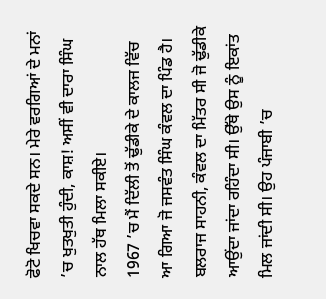ਫੋਟੋ ਖਿਚਵਾ ਸਕਦੇ ਸਨ। ਮੇਰੇ ਵਰਗਿਆਂ ਦੇ ਮਨਾਂ ’ਚ ਖੁਤਖੁਤੀ ਹੁੰਦੀ, ਕਾਸ਼! ਅਸੀਂ ਵੀ ਦਾਰਾ ਸਿੰਘ ਨਾਲ ਹੱਥ ਮਿਲਾ ਸਕੀਏ।
1967 ’ਚ ਮੈਂ ਦਿੱਲੀ ਤੋਂ ਢੁੱਡੀਕੇ ਦੇ ਕਾਲਜ ਵਿੱਚ ਆ ਗਿਆ ਜੋ ਜਸਵੰਤ ਸਿੰਘ ਕੰਵਲ ਦਾ ਪਿੰਡ ਹੈ। ਬਲਰਾਜ ਸਾਹਨੀ, ਕੰਵਲ ਦਾ ਮਿੱਤਰ ਸੀ ਜੋ ਢੁੱਡੀਕੇ ਆਉਂਦਾ ਜਾਂਦਾ ਰਹਿੰਦਾ ਸੀ। ਉੱਥੇ ਉਸ ਨੂੰ ਇਕਾਂਤ ਮਿਲ ਜਾਂਦੀ ਸੀ। ਉਹ ਪੰਜਾਬੀ ’ਚ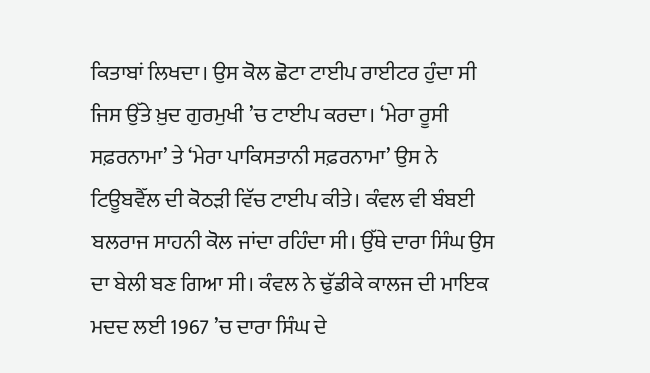ਕਿਤਾਬਾਂ ਲਿਖਦਾ। ਉਸ ਕੋਲ ਛੋਟਾ ਟਾਈਪ ਰਾਈਟਰ ਹੁੰਦਾ ਸੀ ਜਿਸ ਉੱਤੇ ਖ਼ੁਦ ਗੁਰਮੁਖੀ ’ਚ ਟਾਈਪ ਕਰਦਾ। ‘ਮੇਰਾ ਰੂਸੀ ਸਫ਼ਰਨਾਮਾ’ ਤੇ ‘ਮੇਰਾ ਪਾਕਿਸਤਾਨੀ ਸਫ਼ਰਨਾਮਾ’ ਉਸ ਨੇ ਟਿਊਬਵੈੱਲ ਦੀ ਕੋਠੜੀ ਵਿੱਚ ਟਾਈਪ ਕੀਤੇ। ਕੰਵਲ ਵੀ ਬੰਬਈ ਬਲਰਾਜ ਸਾਹਨੀ ਕੋਲ ਜਾਂਦਾ ਰਹਿੰਦਾ ਸੀ। ਉੱਥੇ ਦਾਰਾ ਸਿੰਘ ਉਸ ਦਾ ਬੇਲੀ ਬਣ ਗਿਆ ਸੀ। ਕੰਵਲ ਨੇ ਢੁੱਡੀਕੇ ਕਾਲਜ ਦੀ ਮਾਇਕ ਮਦਦ ਲਈ 1967 ’ਚ ਦਾਰਾ ਸਿੰਘ ਦੇ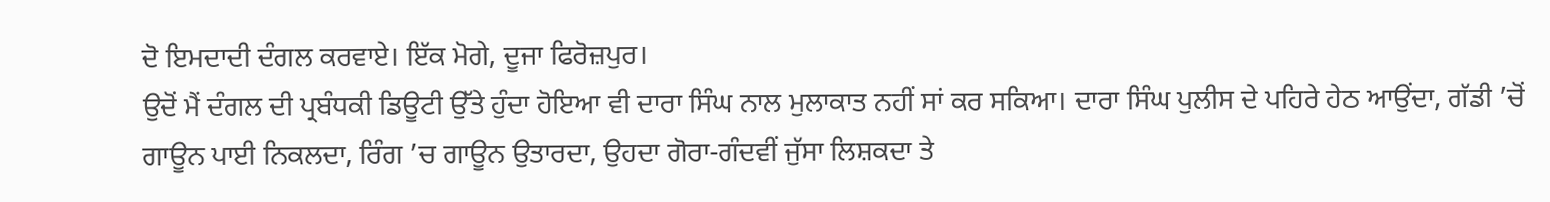ਦੋ ਇਮਦਾਦੀ ਦੰਗਲ ਕਰਵਾਏ। ਇੱਕ ਮੋਗੇ, ਦੂਜਾ ਫਿਰੋਜ਼ਪੁਰ।
ਉਦੋਂ ਮੈਂ ਦੰਗਲ ਦੀ ਪ੍ਰਬੰਧਕੀ ਡਿਊਟੀ ਉੱਤੇ ਹੁੰਦਾ ਹੋਇਆ ਵੀ ਦਾਰਾ ਸਿੰਘ ਨਾਲ ਮੁਲਾਕਾਤ ਨਹੀਂ ਸਾਂ ਕਰ ਸਕਿਆ। ਦਾਰਾ ਸਿੰਘ ਪੁਲੀਸ ਦੇ ਪਹਿਰੇ ਹੇਠ ਆਉਂਦਾ, ਗੱਡੀ ’ਚੋਂ ਗਾਊਨ ਪਾਈ ਨਿਕਲਦਾ, ਰਿੰਗ ’ਚ ਗਾਊਨ ਉਤਾਰਦਾ, ਉਹਦਾ ਗੋਰਾ-ਗੰਦਵੀਂ ਜੁੱਸਾ ਲਿਸ਼ਕਦਾ ਤੇ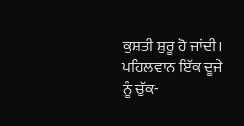ਕੁਸ਼ਤੀ ਸ਼ੁਰੂ ਹੋ ਜਾਂਦੀ। ਪਹਿਲਵਾਨ ਇੱਕ ਦੂਜੇ ਨੂੰ ਚੁੱਕ-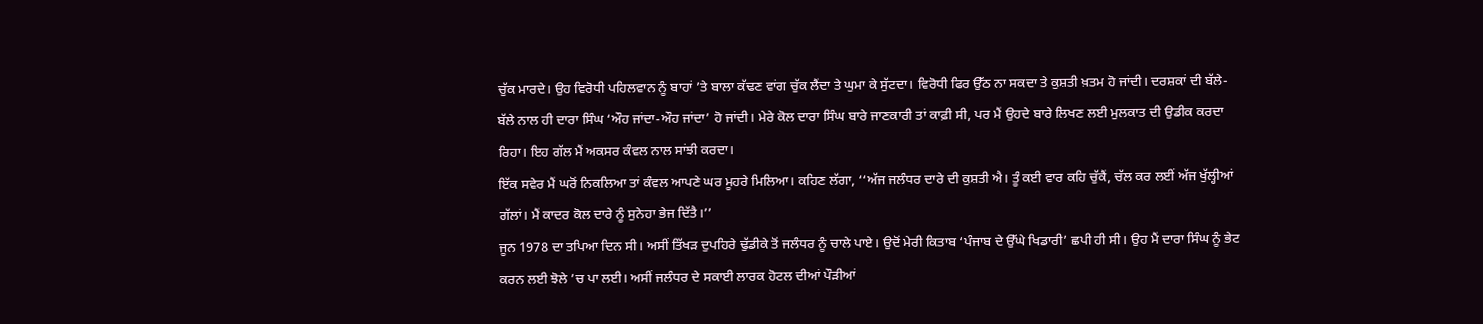ਚੁੱਕ ਮਾਰਦੇ। ਉਹ ਵਿਰੋਧੀ ਪਹਿਲਵਾਨ ਨੂੰ ਬਾਹਾਂ ’ਤੇ ਬਾਲਾ ਕੱਢਣ ਵਾਂਗ ਚੁੱਕ ਲੈਂਦਾ ਤੇ ਘੁਮਾ ਕੇ ਸੁੱਟਦਾ। ਵਿਰੋਧੀ ਫਿਰ ਉੱਠ ਨਾ ਸਕਦਾ ਤੇ ਕੁਸ਼ਤੀ ਖ਼ਤਮ ਹੋ ਜਾਂਦੀ। ਦਰਸ਼ਕਾਂ ਦੀ ਬੱਲੇ-ਬੱਲੇ ਨਾਲ ਹੀ ਦਾਰਾ ਸਿੰਘ ‘ਔਹ ਜਾਂਦਾ-ਔਹ ਜਾਂਦਾ’ ਹੋ ਜਾਂਦੀ। ਮੇਰੇ ਕੋਲ ਦਾਰਾ ਸਿੰਘ ਬਾਰੇ ਜਾਣਕਾਰੀ ਤਾਂ ਕਾਫ਼ੀ ਸੀ, ਪਰ ਮੈਂ ਉਹਦੇ ਬਾਰੇ ਲਿਖਣ ਲਈ ਮੁਲਕਾਤ ਦੀ ਉਡੀਕ ਕਰਦਾ ਰਿਹਾ। ਇਹ ਗੱਲ ਮੈਂ ਅਕਸਰ ਕੰਵਲ ਨਾਲ ਸਾਂਝੀ ਕਰਦਾ।
ਇੱਕ ਸਵੇਰ ਮੈਂ ਘਰੋਂ ਨਿਕਲਿਆ ਤਾਂ ਕੰਵਲ ਆਪਣੇ ਘਰ ਮੂਹਰੇ ਮਿਲਿਆ। ਕਹਿਣ ਲੱਗਾ, ‘‘ਅੱਜ ਜਲੰਧਰ ਦਾਰੇ ਦੀ ਕੁਸ਼ਤੀ ਐ। ਤੂੰ ਕਈ ਵਾਰ ਕਹਿ ਚੁੱਕੈਂ, ਚੱਲ ਕਰ ਲਈਂ ਅੱਜ ਖੁੱਲ੍ਹੀਆਂ ਗੱਲਾਂ। ਮੈਂ ਕਾਦਰ ਕੋਲ ਦਾਰੇ ਨੂੰ ਸੁਨੇਹਾ ਭੇਜ ਦਿੱਤੈ।’’
ਜੂਨ 1978 ਦਾ ਤਪਿਆ ਦਿਨ ਸੀ। ਅਸੀਂ ਤਿੱਖੜ ਦੁਪਹਿਰੇ ਢੁੱਡੀਕੇ ਤੋਂ ਜਲੰਧਰ ਨੂੰ ਚਾਲੇ ਪਾਏ। ਉਦੋਂ ਮੇਰੀ ਕਿਤਾਬ ‘ਪੰਜਾਬ ਦੇ ਉੱਘੇ ਖਿਡਾਰੀ’ ਛਪੀ ਹੀ ਸੀ। ਉਹ ਮੈਂ ਦਾਰਾ ਸਿੰਘ ਨੂੰ ਭੇਟ ਕਰਨ ਲਈ ਝੋਲੇ ’ਚ ਪਾ ਲਈ। ਅਸੀਂ ਜਲੰਧਰ ਦੇ ਸਕਾਈ ਲਾਰਕ ਹੋਟਲ ਦੀਆਂ ਪੌੜੀਆਂ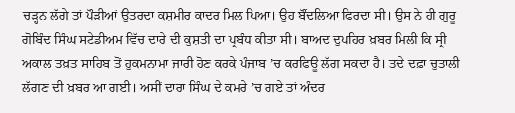ਚੜ੍ਹਨ ਲੱਗੇ ਤਾਂ ਪੌੜੀਆਂ ਉਤਰਦਾ ਕਸ਼ਮੀਰ ਕਾਦਰ ਮਿਲ ਪਿਆ। ਉਹ ਬੌਂਦਲਿਆ ਫਿਰਦਾ ਸੀ। ਉਸ ਨੇ ਹੀ ਗੁਰੂ ਗੋਬਿੰਦ ਸਿੰਘ ਸਟੇਡੀਅਮ ਵਿੱਚ ਦਾਰੇ ਦੀ ਕੁਸ਼ਤੀ ਦਾ ਪ੍ਰਬੰਧ ਕੀਤਾ ਸੀ। ਬਾਅਦ ਦੁਪਹਿਰ ਖ਼ਬਰ ਮਿਲੀ ਕਿ ਸ੍ਰੀ ਅਕਾਲ ਤਖ਼ਤ ਸਾਹਿਬ ਤੋਂ ਹੁਕਮਨਾਮਾ ਜਾਰੀ ਹੋਣ ਕਰਕੇ ਪੰਜਾਬ ’ਚ ਕਰਫਿਊ ਲੱਗ ਸਕਦਾ ਹੈ। ਤਦੇ ਦਫ਼ਾ ਚੁਤਾਲੀ ਲੱਗਣ ਦੀ ਖ਼ਬਰ ਆ ਗਈ। ਅਸੀਂ ਦਾਰਾ ਸਿੰਘ ਦੇ ਕਮਰੇ ’ਚ ਗਏ ਤਾਂ ਅੰਦਰ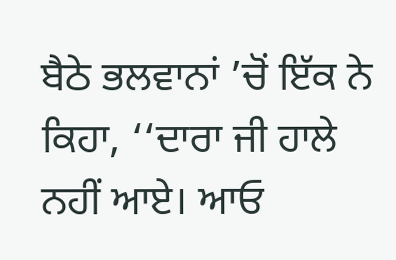ਬੈਠੇ ਭਲਵਾਨਾਂ ’ਚੋਂ ਇੱਕ ਨੇ ਕਿਹਾ, ‘‘ਦਾਰਾ ਜੀ ਹਾਲੇ ਨਹੀਂ ਆਏ। ਆਓ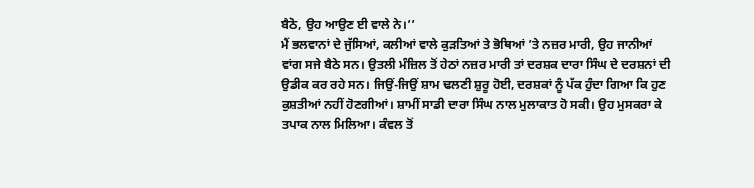ਬੈਠੋ, ਉਹ ਆਉਣ ਈ ਵਾਲੇ ਨੇ।’’
ਮੈਂ ਭਲਵਾਨਾਂ ਦੇ ਜੁੱਸਿਆਂ, ਕਲੀਆਂ ਵਾਲੇ ਕੁੜਤਿਆਂ ਤੇ ਭੋਥਿਆਂ ’ਤੇ ਨਜ਼ਰ ਮਾਰੀ, ਉਹ ਜਾਨੀਆਂ ਵਾਂਗ ਸਜੇ ਬੈਠੇ ਸਨ। ਉਤਲੀ ਮੰਜ਼ਿਲ ਤੋਂ ਹੇਠਾਂ ਨਜ਼ਰ ਮਾਰੀ ਤਾਂ ਦਰਸ਼ਕ ਦਾਰਾ ਸਿੰਘ ਦੇ ਦਰਸ਼ਨਾਂ ਦੀ ਉਡੀਕ ਕਰ ਰਹੇ ਸਨ। ਜਿਉਂ-ਜਿਉਂ ਸ਼ਾਮ ਢਲਣੀ ਸ਼ੁਰੂ ਹੋਈ, ਦਰਸ਼ਕਾਂ ਨੂੰ ਪੱਕ ਹੁੰਦਾ ਗਿਆ ਕਿ ਹੁਣ ਕੁਸ਼ਤੀਆਂ ਨਹੀਂ ਹੋਣਗੀਆਂ। ਸ਼ਾਮੀਂ ਸਾਡੀ ਦਾਰਾ ਸਿੰਘ ਨਾਲ ਮੁਲਾਕਾਤ ਹੋ ਸਕੀ। ਉਹ ਮੁਸਕਰਾ ਕੇ ਤਪਾਕ ਨਾਲ ਮਿਲਿਆ। ਕੰਵਲ ਤੋਂ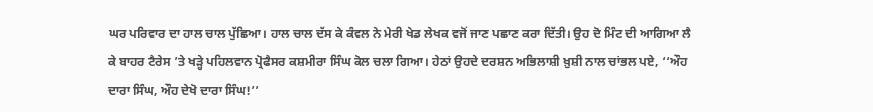ਘਰ ਪਰਿਵਾਰ ਦਾ ਹਾਲ ਚਾਲ ਪੁੱਛਿਆ। ਹਾਲ ਚਾਲ ਦੱਸ ਕੇ ਕੰਵਲ ਨੇ ਮੇਰੀ ਖੇਡ ਲੇਖਕ ਵਜੋਂ ਜਾਣ ਪਛਾਣ ਕਰਾ ਦਿੱਤੀ। ਉਹ ਦੋ ਮਿੰਟ ਦੀ ਆਗਿਆ ਲੈ ਕੇ ਬਾਹਰ ਟੈਰੇਸ ’ਤੇ ਖੜ੍ਹੇ ਪਹਿਲਵਾਨ ਪ੍ਰੋਫੈਸਰ ਕਸ਼ਮੀਰਾ ਸਿੰਘ ਕੋਲ ਚਲਾ ਗਿਆ। ਹੇਠਾਂ ਉਹਦੇ ਦਰਸ਼ਨ ਅਭਿਲਾਸ਼ੀ ਖ਼ੁਸ਼ੀ ਨਾਲ ਚਾਂਭਲ ਪਏ, ‘‘ਔਹ ਦਾਰਾ ਸਿੰਘ, ਔਹ ਦੇਖੋ ਦਾਰਾ ਸਿੰਘ!’’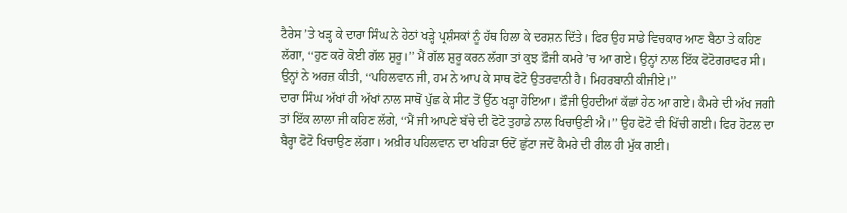ਟੈਰੇਸ ’ਤੇ ਖੜ੍ਹ ਕੇ ਦਾਰਾ ਸਿੰਘ ਨੇ ਹੇਠਾਂ ਖੜ੍ਹੇ ਪ੍ਰਸ਼ੰਸਕਾਂ ਨੂੰ ਹੱਥ ਹਿਲਾ ਕੇ ਦਰਸ਼ਨ ਦਿੱਤੇ। ਫਿਰ ਉਹ ਸਾਡੇ ਵਿਚਕਾਰ ਆਣ ਬੈਠਾ ਤੇ ਕਹਿਣ ਲੱਗਾ, ‘‘ਹੁਣ ਕਰੋ ਕੋਈ ਗੱਲ ਸ਼ੁਰੂ।’’ ਮੈਂ ਗੱਲ ਸ਼ੁਰੂ ਕਰਨ ਲੱਗਾ ਤਾਂ ਕੁਝ ਫ਼ੌਜੀ ਕਮਰੇ ’ਚ ਆ ਗਏ। ਉਨ੍ਹਾਂ ਨਾਲ ਇੱਕ ਫੋਟੋਗਰਾਫਰ ਸੀ। ਉਨ੍ਹਾਂ ਨੇ ਅਰਜ਼ ਕੀਤੀ, ‘‘ਪਹਿਲਵਾਨ ਜੀ, ਹਮ ਨੇ ਆਪ ਕੇ ਸਾਥ ਫੋਟੋ ਉਤਰਵਾਨੀ ਹੈ। ਮਿਹਰਬਾਨੀ ਕੀਜੀਏ।’’
ਦਾਰਾ ਸਿੰਘ ਅੱਖਾਂ ਹੀ ਅੱਖਾਂ ਨਾਲ ਸਾਥੋਂ ਪੁੱਛ ਕੇ ਸੀਟ ਤੋਂ ਉੱਠ ਖੜ੍ਹਾ ਹੋਇਆ। ਫ਼ੌਜੀ ਉਹਦੀਆਂ ਕੱਛਾਂ ਹੇਠ ਆ ਗਏ। ਕੈਮਰੇ ਦੀ ਅੱਖ ਜਗੀ ਤਾਂ ਇੱਕ ਲਾਲਾ ਜੀ ਕਹਿਣ ਲੱਗੇ, ‘‘ਮੈਂ ਜੀ ਆਪਣੇ ਬੱਚੇ ਦੀ ਫੋਟੋ ਤੁਹਾਡੇ ਨਾਲ ਖਿਚਾਉਣੀ ਐ।’’ ਉਹ ਫੋਟੋ ਵੀ ਖਿੱਚੀ ਗਈ। ਫਿਰ ਹੋਟਲ ਦਾ ਬੈਰ੍ਹਾ ਫੋਟੋ ਖਿਚਾਉਣ ਲੱਗਾ। ਅਖ਼ੀਰ ਪਹਿਲਵਾਨ ਦਾ ਖਹਿੜਾ ਓਦੋਂ ਛੁੱਟਾ ਜਦੋਂ ਕੈਮਰੇ ਦੀ ਰੀਲ ਹੀ ਮੁੱਕ ਗਈ।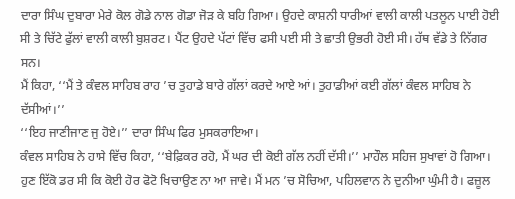ਦਾਰਾ ਸਿੰਘ ਦੁਬਾਰਾ ਮੇਰੇ ਕੋਲ ਗੋਡੇ ਨਾਲ ਗੋਡਾ ਜੋੜ ਕੇ ਬਹਿ ਗਿਆ। ਉਹਦੇ ਕਾਸ਼ਨੀ ਧਾਰੀਆਂ ਵਾਲੀ ਕਾਲੀ ਪਤਲੂਨ ਪਾਈ ਹੋਈ ਸੀ ਤੇ ਚਿੱਟੇ ਫੁੱਲਾਂ ਵਾਲੀ ਕਾਲੀ ਬੁਸ਼ਰਟ। ਪੈਂਟ ਉਹਦੇ ਪੱਟਾਂ ਵਿੱਚ ਫਸੀ ਪਈ ਸੀ ਤੇ ਛਾਤੀ ਉਭਰੀ ਹੋਈ ਸੀ। ਹੱਥ ਵੱਡੇ ਤੇ ਨਿੱਗਰ ਸਨ।
ਮੈਂ ਕਿਹਾ, ‘‘ਮੈਂ ਤੇ ਕੰਵਲ ਸਾਹਿਬ ਰਾਹ ’ਚ ਤੁਹਾਡੇ ਬਾਰੇ ਗੱਲਾਂ ਕਰਦੇ ਆਏ ਆਂ। ਤੁਹਾਡੀਆਂ ਕਈ ਗੱਲਾਂ ਕੰਵਲ ਸਾਹਿਬ ਨੇ ਦੱਸੀਆਂ।’’
‘‘ਇਹ ਜਾਣੀਜਾਣ ਜੁ ਹੋਏ।’’ ਦਾਰਾ ਸਿੰਘ ਫਿਰ ਮੁਸਕਰਾਇਆ।
ਕੰਵਲ ਸਾਹਿਬ ਨੇ ਹਾਸੇ ਵਿੱਚ ਕਿਹਾ, ‘‘ਬੇਫ਼ਿਕਰ ਰਹੋ, ਮੈਂ ਘਰ ਦੀ ਕੋਈ ਗੱਲ ਨਹੀਂ ਦੱਸੀ।’’ ਮਾਹੌਲ ਸਹਿਜ ਸੁਖਾਵਾਂ ਹੋ ਗਿਆ। ਹੁਣ ਇੱਕੋ ਡਰ ਸੀ ਕਿ ਕੋਈ ਹੋਰ ਫੋਟੋ ਖਿਚਾਉਣ ਨਾ ਆ ਜਾਵੇ। ਮੈਂ ਮਨ ’ਚ ਸੋਚਿਆ, ਪਹਿਲਵਾਨ ਨੇ ਦੁਨੀਆ ਘੁੰਮੀ ਹੈ। ਫਜ਼ੂਲ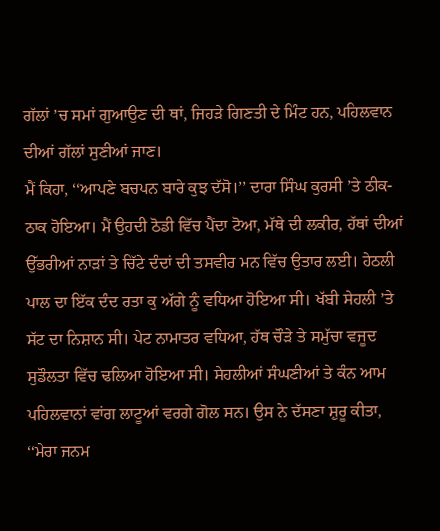ਗੱਲਾਂ ’ਚ ਸਮਾਂ ਗੁਆਉਣ ਦੀ ਥਾਂ, ਜਿਹੜੇ ਗਿਣਤੀ ਦੇ ਮਿੰਟ ਹਨ, ਪਹਿਲਵਾਨ ਦੀਆਂ ਗੱਲਾਂ ਸੁਣੀਆਂ ਜਾਣ।
ਮੈਂ ਕਿਹਾ, ‘‘ਆਪਣੇ ਬਚਪਨ ਬਾਰੇ ਕੁਝ ਦੱਸੋ।’’ ਦਾਰਾ ਸਿੰਘ ਕੁਰਸੀ ’ਤੇ ਠੀਕ-ਠਾਕ ਹੋਇਆ। ਮੈਂ ਉਹਦੀ ਠੋਡੀ ਵਿੱਚ ਪੈਂਦਾ ਟੋਆ, ਮੱਥੇ ਦੀ ਲਕੀਰ, ਹੱਥਾਂ ਦੀਆਂ ਉੱਭਰੀਆਂ ਨਾੜਾਂ ਤੇ ਚਿੱਟੇ ਦੰਦਾਂ ਦੀ ਤਸਵੀਰ ਮਨ ਵਿੱਚ ਉਤਾਰ ਲਈ। ਹੇਠਲੀ ਪਾਲ ਦਾ ਇੱਕ ਦੰਦ ਰਤਾ ਕੁ ਅੱਗੇ ਨੂੰ ਵਧਿਆ ਹੋਇਆ ਸੀ। ਖੱਬੀ ਸੇਹਲੀ ’ਤੇ ਸੱਟ ਦਾ ਨਿਸ਼ਾਨ ਸੀ। ਪੇਟ ਨਾਮਾਤਰ ਵਧਿਆ, ਹੱਥ ਚੌੜੇ ਤੇ ਸਮੁੱਚਾ ਵਜੂਦ ਸੁਡੌਲਤਾ ਵਿੱਚ ਢਲਿਆ ਹੋਇਆ ਸੀ। ਸੇਹਲੀਆਂ ਸੰਘਣੀਆਂ ਤੇ ਕੰਨ ਆਮ ਪਹਿਲਵਾਨਾਂ ਵਾਂਗ ਲਾਟੂਆਂ ਵਰਗੇ ਗੋਲ ਸਨ। ਉਸ ਨੇ ਦੱਸਣਾ ਸ਼ੁਰੂ ਕੀਤਾ, ‘‘ਮੇਰਾ ਜਨਮ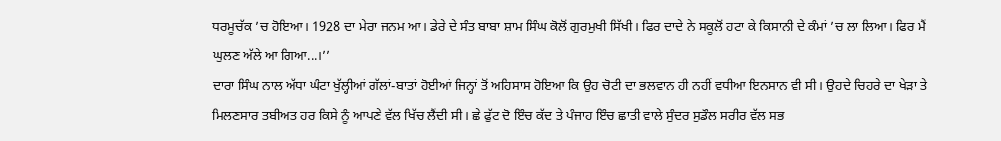ਧਰਮੂਚੱਕ ’ਚ ਹੋਇਆ। 1928 ਦਾ ਮੇਰਾ ਜਨਮ ਆ। ਡੇਰੇ ਦੇ ਸੰਤ ਬਾਬਾ ਸ਼ਾਮ ਸਿੰਘ ਕੋਲੋਂ ਗੁਰਮੁਖੀ ਸਿੱਖੀ। ਫਿਰ ਦਾਦੇ ਨੇ ਸਕੂਲੋਂ ਹਟਾ ਕੇ ਕਿਸਾਨੀ ਦੇ ਕੰਮਾਂ ’ਚ ਲਾ ਲਿਆ। ਫਿਰ ਮੈਂ ਘੁਲਣ ਅੱਲੇ ਆ ਗਿਆ...।’’
ਦਾਰਾ ਸਿੰਘ ਨਾਲ ਅੱਧਾ ਘੰਟਾ ਖੁੱਲ੍ਹੀਆਂ ਗੱਲਾਂ-ਬਾਤਾਂ ਹੋਈਆਂ ਜਿਨ੍ਹਾਂ ਤੋਂ ਅਹਿਸਾਸ ਹੋਇਆ ਕਿ ਉਹ ਚੋਟੀ ਦਾ ਭਲਵਾਨ ਹੀ ਨਹੀਂ ਵਧੀਆ ਇਨਸਾਨ ਵੀ ਸੀ। ਉਹਦੇ ਚਿਹਰੇ ਦਾ ਖੇੜਾ ਤੇ ਮਿਲਣਸਾਰ ਤਬੀਅਤ ਹਰ ਕਿਸੇ ਨੂੰ ਆਪਣੇ ਵੱਲ ਖਿੱਚ ਲੈਂਦੀ ਸੀ। ਛੇ ਫੁੱਟ ਦੋ ਇੰਚ ਕੱਦ ਤੇ ਪੰਜਾਹ ਇੰਚ ਛਾਤੀ ਵਾਲੇ ਸੁੰਦਰ ਸੁਡੌਲ ਸਰੀਰ ਵੱਲ ਸਭ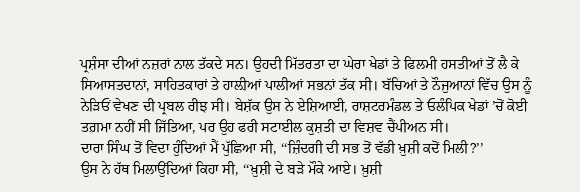ਪ੍ਰਸ਼ੰਸਾ ਦੀਆਂ ਨਜ਼ਰਾਂ ਨਾਲ ਤੱਕਦੇ ਸਨ। ਉਹਦੀ ਮਿੱਤਰਤਾ ਦਾ ਘੇਰਾ ਖੇਡਾਂ ਤੇ ਫਿਲਮੀ ਹਸਤੀਆਂ ਤੋਂ ਲੈ ਕੇ ਸਿਆਸਤਦਾਨਾਂ, ਸਾਹਿਤਕਾਰਾਂ ਤੇ ਹਾਲ਼ੀਆਂ ਪਾਲੀਆਂ ਸਭਨਾਂ ਤੱਕ ਸੀ। ਬੱਚਿਆਂ ਤੇ ਨੌਜੁਆਨਾਂ ਵਿੱਚ ਉਸ ਨੂੰ ਨੇੜਿਓਂ ਵੇਖਣ ਦੀ ਪ੍ਰਬਲ ਰੀਝ ਸੀ। ਬੇਸ਼ੱਕ ਉਸ ਨੇ ਏਸ਼ਿਆਈ, ਰਾਸ਼ਟਰਮੰਡਲ ਤੇ ਓਲੰਪਿਕ ਖੇਡਾਂ ’ਚੋਂ ਕੋਈ ਤਗ਼ਮਾ ਨਹੀਂ ਸੀ ਜਿੱਤਿਆ, ਪਰ ਉਹ ਫਰੀ ਸਟਾਈਲ ਕੁਸ਼ਤੀ ਦਾ ਵਿਸ਼ਵ ਚੈਂਪੀਅਨ ਸੀ।
ਦਾਰਾ ਸਿੰਘ ਤੋਂ ਵਿਦਾ ਹੁੰਦਿਆਂ ਮੈਂ ਪੁੱਛਿਆ ਸੀ, ‘‘ਜ਼ਿੰਦਗੀ ਦੀ ਸਭ ਤੋਂ ਵੱਡੀ ਖ਼ੁਸ਼ੀ ਕਦੋਂ ਮਿਲੀ?’’
ਉਸ ਨੇ ਹੱਥ ਮਿਲਾਉਂਦਿਆਂ ਕਿਹਾ ਸੀ, ‘‘ਖ਼ੁਸ਼ੀ ਦੇ ਬੜੇ ਮੌਕੇ ਆਏ। ਖ਼ੁਸ਼ੀ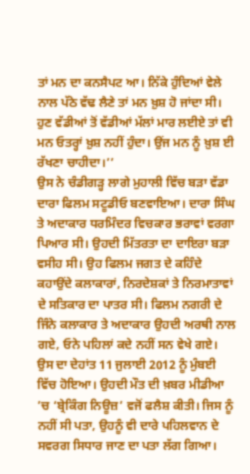ਤਾਂ ਮਨ ਦਾ ਕਨਸੈਪਟ ਆ। ਨਿੱਕੇ ਹੁੰਦਿਆਂ ਵੇਲੇ ਨਾਲ ਪੱਠੇ ਵੱਢ ਲੈਣੇ ਤਾਂ ਮਨ ਖ਼ੁਸ਼ ਹੋ ਜਾਂਦਾ ਸੀ। ਹੁਣ ਵੱਡੀਆਂ ਤੋਂ ਵੱਡੀਆਂ ਮੱਲਾਂ ਮਾਰ ਲਈਏ ਤਾਂ ਵੀ ਮਨ ਓਤਰ੍ਹਾਂ ਖ਼ੁਸ਼ ਨਹੀਂ ਹੁੰਦਾ। ਉਂਜ ਮਨ ਨੂੰ ਖ਼ੁਸ਼ ਈ ਰੱਖਣਾ ਚਾਹੀਦਾ।’’
ਉਸ ਨੇ ਚੰਡੀਗੜ੍ਹ ਲਾਗੇ ਮੁਹਾਲੀ ਵਿੱਚ ਬੜਾ ਵੱਡਾ ਦਾਰਾ ਫਿਲਮ ਸਟੂਡੀਓ ਬਣਵਾਇਆ। ਦਾਰਾ ਸਿੰਘ ਤੇ ਅਦਾਕਾਰ ਧਰਮਿੰਦਰ ਵਿਚਕਾਰ ਭਰਾਵਾਂ ਵਰਗਾ ਪਿਆਰ ਸੀ। ਉਹਦੀ ਮਿੱਤਰਤਾ ਦਾ ਦਾਇਰਾ ਬੜਾ ਵਸੀਹ ਸੀ। ਉਹ ਫਿਲਮ ਜਗਤ ਦੇ ਕਹਿੰਦੇ ਕਹਾਉਂਦੇ ਕਲਾਕਾਰਾਂ, ਨਿਰਦੇਸ਼ਕਾਂ ਤੇ ਨਿਰਮਾਤਾਵਾਂ ਦੇ ਸਤਿਕਾਰ ਦਾ ਪਾਤਰ ਸੀ। ਫਿਲਮ ਨਗਰੀ ਦੇ ਜਿੰਨੇ ਕਲਾਕਾਰ ਤੇ ਅਦਾਕਾਰ ਉਹਦੀ ਅਰਥੀ ਨਾਲ ਗਏ, ਓਨੇ ਪਹਿਲਾਂ ਕਦੇ ਨਹੀਂ ਸਨ ਵੇਖੇ ਗਏ।
ਉਸ ਦਾ ਦੇਹਾਂਤ 11 ਜੁਲਾਈ 2012 ਨੂੰ ਮੁੰਬਈ ਵਿੱਚ ਹੋਇਆ। ਉਹਦੀ ਮੌਤ ਦੀ ਖ਼ਬਰ ਮੀਡੀਆ ’ਚ ‘ਬ੍ਰੇਕਿੰਗ ਨਿਊਜ਼’ ਵਜੋਂ ਫਲੈਸ਼ ਕੀਤੀ। ਜਿਸ ਨੂੰ ਨਹੀਂ ਸੀ ਪਤਾ, ਉਹਨੂੰ ਵੀ ਦਾਰੇ ਪਹਿਲਵਾਨ ਦੇ ਸਵਰਗ ਸਿਧਾਰ ਜਾਣ ਦਾ ਪਤਾ ਲੱਗ ਗਿਆ।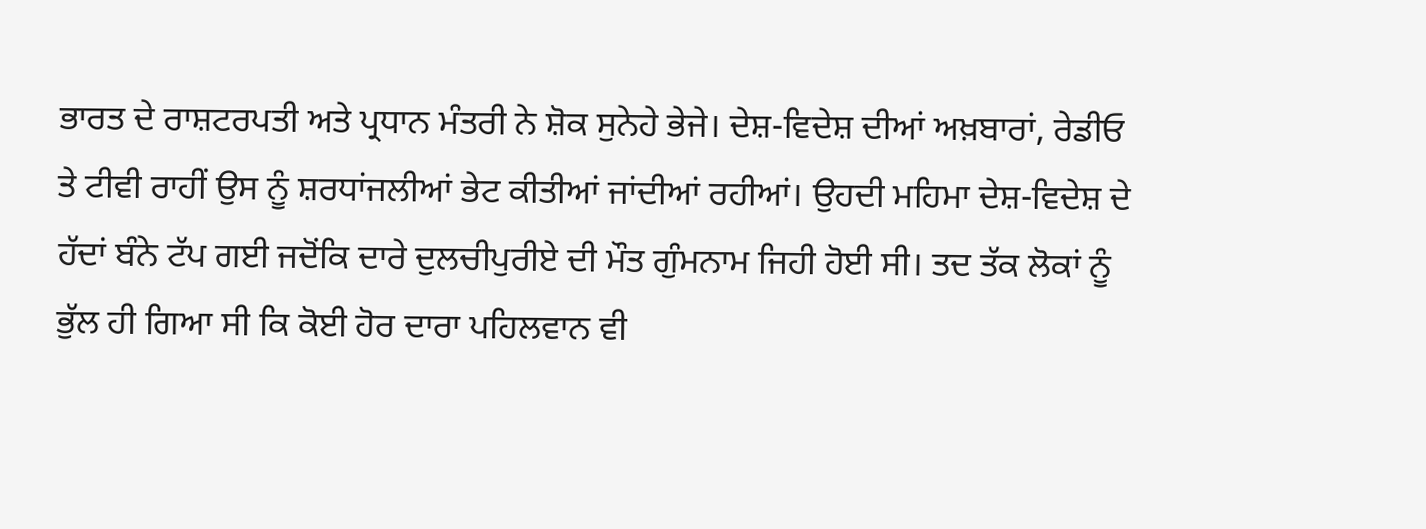ਭਾਰਤ ਦੇ ਰਾਸ਼ਟਰਪਤੀ ਅਤੇ ਪ੍ਰਧਾਨ ਮੰਤਰੀ ਨੇ ਸ਼ੋਕ ਸੁਨੇਹੇ ਭੇਜੇ। ਦੇਸ਼-ਵਿਦੇਸ਼ ਦੀਆਂ ਅਖ਼ਬਾਰਾਂ, ਰੇਡੀਓ ਤੇ ਟੀਵੀ ਰਾਹੀਂ ਉਸ ਨੂੰ ਸ਼ਰਧਾਂਜਲੀਆਂ ਭੇਟ ਕੀਤੀਆਂ ਜਾਂਦੀਆਂ ਰਹੀਆਂ। ਉਹਦੀ ਮਹਿਮਾ ਦੇਸ਼-ਵਿਦੇਸ਼ ਦੇ ਹੱਦਾਂ ਬੰਨੇ ਟੱਪ ਗਈ ਜਦੋਂਕਿ ਦਾਰੇ ਦੁਲਚੀਪੁਰੀਏ ਦੀ ਮੌਤ ਗੁੰਮਨਾਮ ਜਿਹੀ ਹੋਈ ਸੀ। ਤਦ ਤੱਕ ਲੋਕਾਂ ਨੂੰ ਭੁੱਲ ਹੀ ਗਿਆ ਸੀ ਕਿ ਕੋਈ ਹੋਰ ਦਾਰਾ ਪਹਿਲਵਾਨ ਵੀ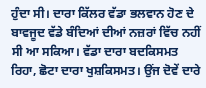ਹੁੰਦਾ ਸੀ। ਦਾਰਾ ਕਿੱਲਰ ਵੱਡਾ ਭਲਵਾਨ ਹੋਣ ਦੇ ਬਾਵਜੂਦ ਵੱਡੇ ਬੰਦਿਆਂ ਦੀਆਂ ਨਜ਼ਰਾਂ ਵਿੱਚ ਨਹੀਂ ਸੀ ਆ ਸਕਿਆ। ਵੱਡਾ ਦਾਰਾ ਬਦਕਿਸਮਤ ਰਿਹਾ, ਛੋਟਾ ਦਾਰਾ ਖੁਸ਼ਕਿਸਮਤ। ਉਂਜ ਦੋਵੇਂ ਦਾਰੇ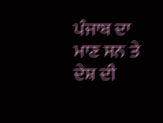ਪੰਜਾਬ ਦਾ ਮਾਣ ਸਨ ਤੇ ਦੇਸ਼ ਦੀ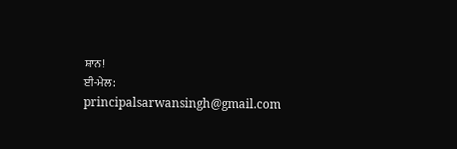ਸ਼ਾਨ!
ਈ-ਮੇਲ: principalsarwansingh@gmail.com